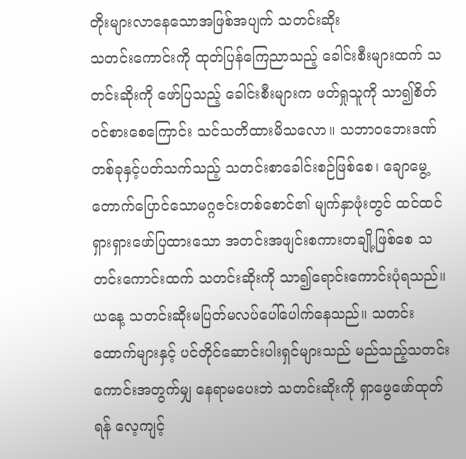တိုးများလာနေသောအဖြစ်အပျက် သတင်းဆိုး
သတင်းကောင်းကို ထုတ်ပြန်ကြေညာသည့် ခေါင်းစီးများထက် သတင်းဆိုးကို ဖော်ပြသည့် ခေါင်းစီးများက ဖတ်ရှုသူကို သာ၍စိတ်ဝင်စားစေကြောင်း သင်သတိထားမိသလော။ သဘာဝဘေးဒဏ်တစ်ခုနှင့်ပတ်သက်သည့် သတင်းစာခေါင်းစဉ်ဖြစ်စေ၊ ချောမွေ့တောက်ပြောင်သောမဂ္ဂဇင်းတစ်စောင်၏ မျက်နှာဖုံးတွင် ထင်ထင်ရှားရှားဖော်ပြထားသော အတင်းအဖျင်းစကားတချို့ဖြစ်စေ သတင်းကောင်းထက် သတင်းဆိုးကို သာ၍ရောင်းကောင်းပုံရသည်။
ယနေ့ သတင်းဆိုးမပြတ်မလပ်ပေါ်ပေါက်နေသည်။ သတင်းထောက်များနှင့် ပင်တိုင်ဆောင်းပါးရှင်များသည် မည်သည့်သတင်းကောင်းအတွက်မျှ နေရာမပေးဘဲ သတင်းဆိုးကို ရှာဖွေဖော်ထုတ်ရန် လေ့ကျင့်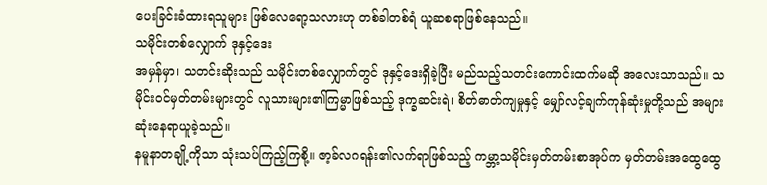ပေးခြင်းခံထားရသူများ ဖြစ်လေရော့သလားဟု တစ်ခါတစ်ရံ ယူဆစရာဖြစ်နေသည်။
သမိုင်းတစ်လျှောက် ဒုနှင့်ဒေး
အမှန်မှာ၊ သတင်းဆိုးသည် သမိုင်းတစ်လျှောက်တွင် ဒုနှင့်ဒေးရှိခဲ့ပြီး မည်သည့်သတင်းကောင်းထက်မဆို အလေးသာသည်။ သမိုင်းဝင်မှတ်တမ်းများတွင် လူသားများ၏ကြမ္မာဖြစ်သည့် ဒုက္ခဆင်းရဲ၊ စိတ်ဓာတ်ကျမှုနှင့် မျှော်လင့်ချက်ကုန်ဆုံးမှုတို့သည် အများဆုံးနေရာယူခဲ့သည်။
နမူနာတချို့ကိုသာ သုံးသပ်ကြည့်ကြစို့။ ဇာ့ခ်လဂရန်း၏လက်ရာဖြစ်သည့် ကမ္ဘာ့သမိုင်းမှတ်တမ်းစာအုပ်က မှတ်တမ်းအထွေထွေ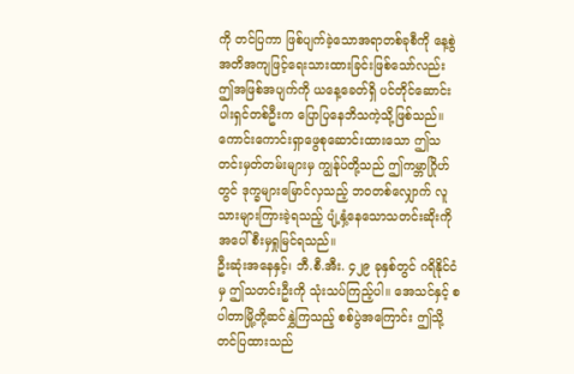ကို တင်ပြကာ ဖြစ်ပျက်ခဲ့သောအရာတစ်ခုစီကို နေ့စွဲအတိအကျဖြင့်ရေးသားထားခြင်းဖြစ်သော်လည်း ဤအဖြစ်အပျက်ကို ယနေ့ခေတ်ရှိ ပင်တိုင်ဆောင်းပါးရှင်တစ်ဦးက ပြောပြနေဘိသကဲ့သို့ဖြစ်သည်။ ကောင်းကောင်းရှာဖွေစုဆောင်းထားသော ဤသတင်းမှတ်တမ်းများမှ ကျွန်ုပ်တို့သည် ဤကမ္ဘာဂြိုဟ်တွင် ဒုက္ခများမြောင်လှသည့် ဘဝတစ်လျှောက် လူသားများကြားခဲ့ရသည့် ပျံ့နှံ့နေသောသတင်းဆိုးကို အပေါ်စီးမှရှုမြင်ရသည်။
ဦးဆုံးအနေနှင့်၊ ဘီ.စီ.အီး. ၄၂၉ ခုနှစ်တွင် ဂရိနိုင်ငံမှ ဤသတင်းဦးကို သုံးသပ်ကြည့်ပါ။ အေသင်နှင့် စပါတာမြို့တို့ဆင်နွှဲကြသည့် စစ်ပွဲအကြောင်း ဤသို့တင်ပြထားသည်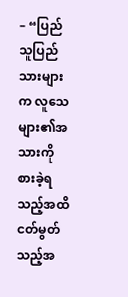– “ပြည်သူပြည်သားများက လူသေများ၏အသားကို စားခဲ့ရသည့်အထိ ငတ်မွတ်သည့်အ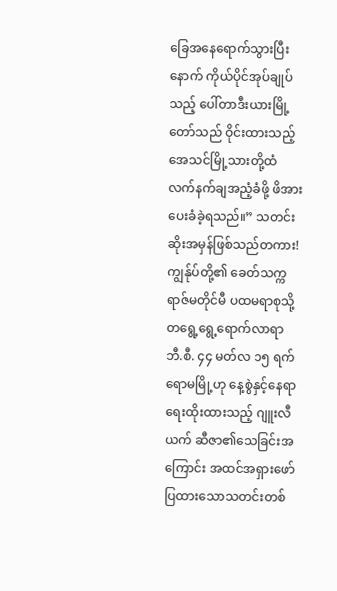ခြေအနေရောက်သွားပြီးနောက် ကိုယ်ပိုင်အုပ်ချုပ်သည့် ပေါ်တာဒီးယားမြို့တော်သည် ဝိုင်းထားသည့် အေသင်မြို့သားတို့ထံ လက်နက်ချအညံ့ခံဖို့ ဖိအားပေးခံခဲ့ရသည်။” သတင်းဆိုးအမှန်ဖြစ်သည်တကား!
ကျွန်ုပ်တို့၏ ခေတ်သက္ကရာဇ်မတိုင်မီ ပထမရာစုသို့ တရွေ့ရွေ့ရောက်လာရာ ဘီ.စီ. ၄၄ မတ်လ ၁၅ ရက် ရောမမြို့ဟု နေ့စွဲနှင့်နေရာရေးထိုးထားသည့် ဂျူးလီယက် ဆီဇာ၏သေခြင်းအကြောင်း အထင်အရှားဖော်ပြထားသောသတင်းတစ်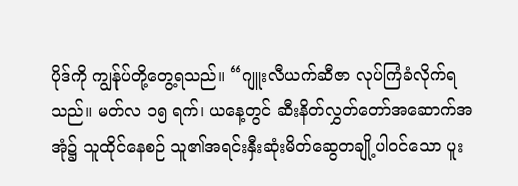ပိုဒ်ကို ကျွန်ုပ်တို့တွေ့ရသည်။ “ဂျူးလီယက်ဆီဇာ လုပ်ကြံခံလိုက်ရသည်။ မတ်လ ၁၅ ရက်၊ ယနေ့တွင် ဆီးနိတ်လွှတ်တော်အဆောက်အအုံ၌ သူထိုင်နေစဉ် သူ၏အရင်းနှီးဆုံးမိတ်ဆွေတချို့ပါဝင်သော ပူး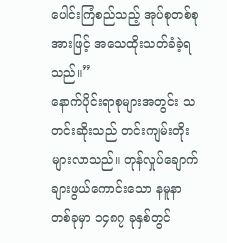ပေါင်းကြံစည်သည့် အုပ်စုတစ်စုအားဖြင့် အသေထိုးသတ်ခံခဲ့ရသည်။”
နောက်ပိုင်းရာစုများအတွင်း သတင်းဆိုးသည် တင်းကျမ်းတိုးများလာသည်။ တုန်လှုပ်ချောက်ချားဖွယ်ကောင်းသော နမူနာတစ်ခုမှာ ၁၄၈၇ ခုနှစ်တွင်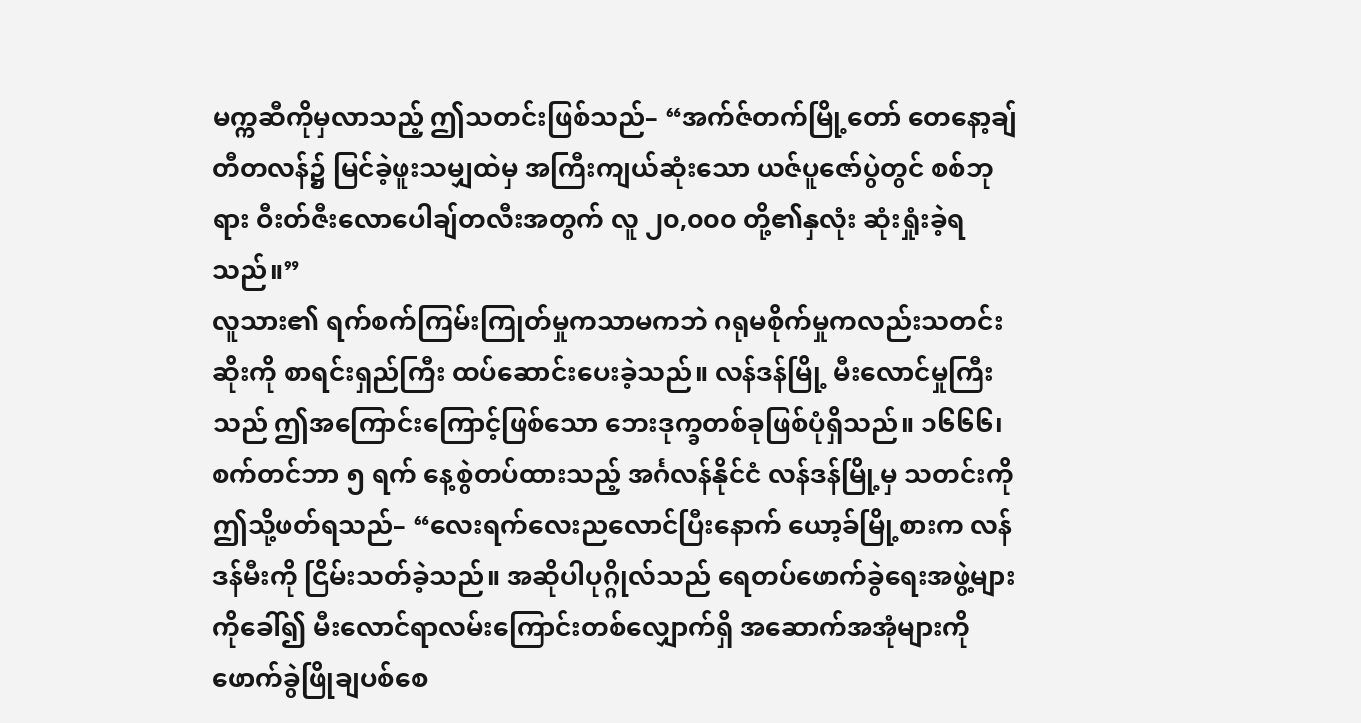မက္ကဆီကိုမှလာသည့် ဤသတင်းဖြစ်သည်– “အက်ဇ်တက်မြို့တော် တေနော့ချ်တီတလန်၌ မြင်ခဲ့ဖူးသမျှထဲမှ အကြီးကျယ်ဆုံးသော ယဇ်ပူဇော်ပွဲတွင် စစ်ဘုရား ဝီးတ်ဇီးလောပေါချ်တလီးအတွက် လူ ၂၀,၀၀၀ တို့၏နှလုံး ဆုံးရှုံးခဲ့ရသည်။”
လူသား၏ ရက်စက်ကြမ်းကြုတ်မှုကသာမကဘဲ ဂရုမစိုက်မှုကလည်းသတင်းဆိုးကို စာရင်းရှည်ကြီး ထပ်ဆောင်းပေးခဲ့သည်။ လန်ဒန်မြို့ မီးလောင်မှုကြီးသည် ဤအကြောင်းကြောင့်ဖြစ်သော ဘေးဒုက္ခတစ်ခုဖြစ်ပုံရှိသည်။ ၁၆၆၆၊ စက်တင်ဘာ ၅ ရက် နေ့စွဲတပ်ထားသည့် အင်္ဂလန်နိုင်ငံ လန်ဒန်မြို့မှ သတင်းကို ဤသို့ဖတ်ရသည်– “လေးရက်လေးညလောင်ပြီးနောက် ယော့ခ်မြို့စားက လန်ဒန်မီးကို ငြိမ်းသတ်ခဲ့သည်။ အဆိုပါပုဂ္ဂိုလ်သည် ရေတပ်ဖောက်ခွဲရေးအဖွဲ့များကိုခေါ်၍ မီးလောင်ရာလမ်းကြောင်းတစ်လျှောက်ရှိ အဆောက်အအုံများကို ဖောက်ခွဲဖြိုချပစ်စေ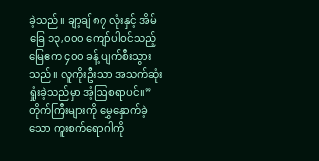ခဲ့သည်။ ချာ့ချ် ၈၇ လုံးနှင့် အိမ်ခြေ ၁၃,၀၀၀ ကျော်ပါဝင်သည့် မြေဧက ၄၀၀ ခန့် ပျက်စီးသွားသည်။ လူကိုးဦးသာ အသက်ဆုံးရှုံးခဲ့သည်မှာ အံ့ဩစရာပင်။”
တိုက်ကြီးများကို မွှေနှောက်ခဲ့သော ကူးစက်ရောဂါကို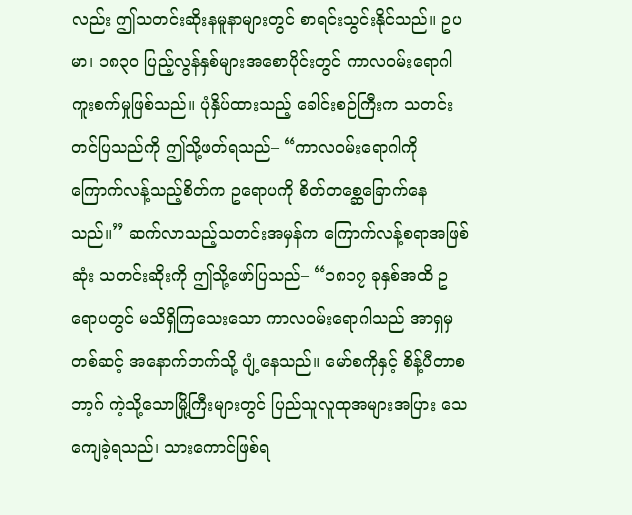လည်း ဤသတင်းဆိုးနမူနာများတွင် စာရင်းသွင်းနိုင်သည်။ ဥပမာ၊ ၁၈၃၀ ပြည့်လွန်နှစ်များအစောပိုင်းတွင် ကာလဝမ်းရောဂါကူးစက်မှုဖြစ်သည်။ ပုံနှိပ်ထားသည့် ခေါင်းစဉ်ကြီးက သတင်းတင်ပြသည်ကို ဤသို့ဖတ်ရသည်– “ကာလဝမ်းရောဂါကို ကြောက်လန့်သည့်စိတ်က ဥရောပကို စိတ်တစ္ဆေခြောက်နေသည်။” ဆက်လာသည့်သတင်းအမှန်က ကြောက်လန့်စရာအဖြစ်ဆုံး သတင်းဆိုးကို ဤသို့ဖော်ပြသည်– “၁၈၁၇ ခုနှစ်အထိ ဥရောပတွင် မသိရှိကြသေးသော ကာလဝမ်းရောဂါသည် အာရှမှတစ်ဆင့် အနောက်ဘက်သို့ ပျံ့နေသည်။ မော်စကိုနှင့် စိန့်ပီတာစဘာ့ဂ် ကဲ့သို့သောမြို့ကြီးများတွင် ပြည်သူလူထုအများအပြား သေကျေခဲ့ရသည်၊ သားကောင်ဖြစ်ရ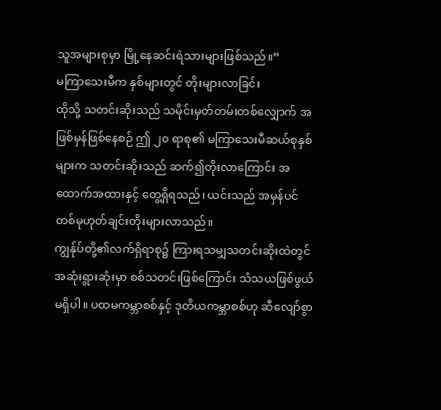သူအများစုမှာ မြို့နေဆင်းရဲသားများဖြစ်သည်။”
မကြာသေးမီက နှစ်များတွင် တိုးများလာခြင်း
ထိုသို့ သတင်းဆိုးသည် သမိုင်းမှတ်တမ်းတစ်လျှောက် အဖြစ်မှန်ဖြစ်နေစဉ် ဤ ၂၀ ရာစု၏ မကြာသေးမီဆယ်စုနှစ်များက သတင်းဆိုးသည် ဆက်၍တိုးလာကြောင်း အထောက်အထားနှင့် တွေ့ရှိရသည်၊ ယင်းသည် အမှန်ပင် တစ်မုဟုတ်ချင်းတိုးများလာသည်။
ကျွန်ုပ်တို့၏လက်ရှိရာစု၌ ကြားရသမျှသတင်းဆိုးထဲတွင် အဆုံးရွားဆုံးမှာ စစ်သတင်းဖြစ်ကြောင်း သံသယဖြစ်ဖွယ်မရှိပါ။ ပထမကမ္ဘာစစ်နှင့် ဒုတိယကမ္ဘာစစ်ဟု ဆီလျော်စွာ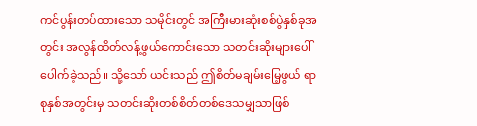ကင်ပွန်းတပ်ထားသော သမိုင်းတွင် အကြီးမားဆုံးစစ်ပွဲနှစ်ခုအတွင်း အလွန်ထိတ်လန့်ဖွယ်ကောင်းသော သတင်းဆိုးများပေါ်ပေါက်ခဲ့သည်။ သို့သော် ယင်းသည် ဤစိတ်မချမ်းမြေ့ဖွယ် ရာစုနှစ်အတွင်းမှ သတင်းဆိုးတစ်စိတ်တစ်ဒေသမျှသာဖြစ်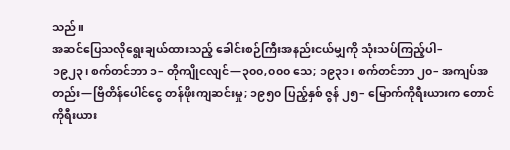သည်။
အဆင်ပြေသလိုရွေးချယ်ထားသည့် ခေါင်းစဉ်ကြီးအနည်းငယ်မျှကို သုံးသပ်ကြည့်ပါ–
၁၉၂၃၊ စက်တင်ဘာ ၁– တိုကျိုငလျင်—၃၀၀,၀၀၀ သေ; ၁၉၃၁၊ စက်တင်ဘာ ၂၀– အကျပ်အတည်း—ဗြိတိန်ပေါင်ငွေ တန်ဖိုးကျဆင်းမှု; ၁၉၅၀ ပြည့်နှစ် ဇွန် ၂၅– မြောက်ကိုရီးယားက တောင်ကိုရီးယား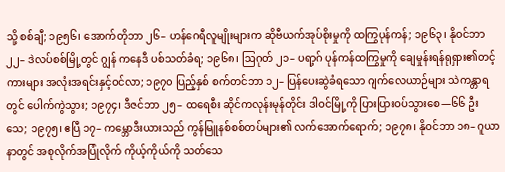သို့ စစ်ချီ; ၁၉၅၆၊ အောက်တိုဘာ ၂၆– ဟန်ဂေရီလူမျိုးများက ဆိုဗီယက်အုပ်စိုးမှုကို ထကြွပုန်ကန်; ၁၉၆၃၊ နိုဝင်ဘာ ၂၂– ဒဲလပ်စစ်မြို့တွင် ဂျွန် ကနေဒီ ပစ်သတ်ခံရ; ၁၉၆၈၊ ဩဂုတ် ၂၁– ပရာ့ဂ် ပုန်ကန်ထကြွမှုကို ချေမှုန်းရန်ရုရှား၏တင့်ကားများ အလုံးအရင်းနှင့်ဝင်လာ; ၁၉၇၀ ပြည့်နှစ် စက်တင်ဘာ ၁၂– ပြန်ပေးဆွဲခံရသော ဂျက်လေယာဉ်များ သဲကန္တာရတွင် ပေါက်ကွဲသွား; ၁၉၇၄၊ ဒီဇင်ဘာ ၂၅– ထရေစီး ဆိုင်ကလုန်းမုန်တိုင်း ဒါဝင်မြို့ကို ပြားပြားဝပ်သွားစေ—၆၆ ဦးသေ; ၁၉၇၅၊ ဧပြီ ၁၇– ကမ္ဘောဒီးယားသည် ကွန်မြူနစ်စစ်တပ်များ၏ လက်အောက်ရောက်; ၁၉၇၈၊ နိုဝင်ဘာ ၁၈– ဂူယာနာတွင် အစုလိုက်အပြုံလိုက် ကိုယ့်ကိုယ်ကို သတ်သေ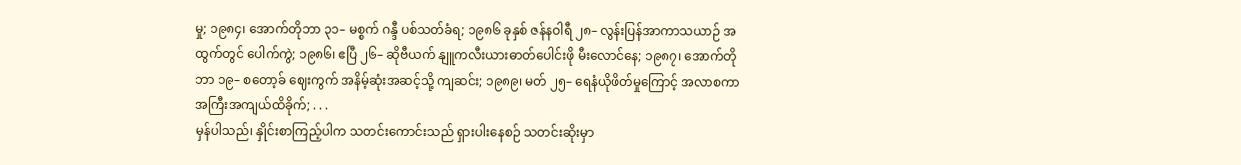မှု; ၁၉၈၄၊ အောက်တိုဘာ ၃၁– မစ္စက် ဂန္ဒီ ပစ်သတ်ခံရ; ၁၉၈၆ ခုနှစ် ဇန်နဝါရီ ၂၈– လွန်းပြန်အာကာသယာဉ် အထွက်တွင် ပေါက်ကွဲ; ၁၉၈၆၊ ဧပြီ ၂၆– ဆိုဗီယက် နျူကလီးယားဓာတ်ပေါင်းဖို မီးလောင်နေ; ၁၉၈၇၊ အောက်တိုဘာ ၁၉– စတော့ခ် ဈေးကွက် အနိမ့်ဆုံးအဆင့်သို့ ကျဆင်း; ၁၉၈၉၊ မတ် ၂၅– ရေနံယိုဖိတ်မှုကြောင့် အလာစကာ အကြီးအကျယ်ထိခိုက်; . . .
မှန်ပါသည်၊ နှိုင်းစာကြည့်ပါက သတင်းကောင်းသည် ရှားပါးနေစဉ် သတင်းဆိုးမှာ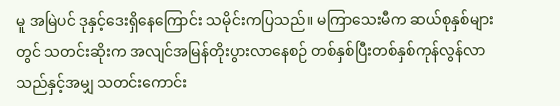မူ အမြဲပင် ဒုနှင့်ဒေးရှိနေကြောင်း သမိုင်းကပြသည်။ မကြာသေးမီက ဆယ်စုနှစ်များတွင် သတင်းဆိုးက အလျင်အမြန်တိုးပွားလာနေစဉ် တစ်နှစ်ပြီးတစ်နှစ်ကုန်လွန်လာသည်နှင့်အမျှ သတင်းကောင်း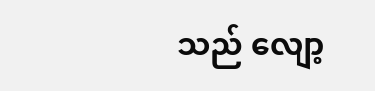သည် လျော့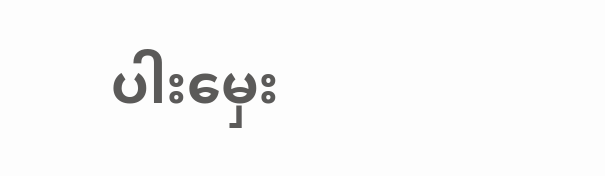ပါးမှေး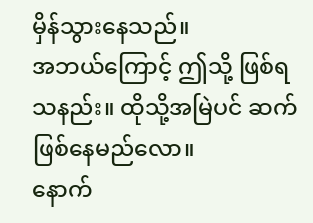မှိန်သွားနေသည်။
အဘယ်ကြောင့် ဤသို့ ဖြစ်ရသနည်း။ ထိုသို့အမြဲပင် ဆက်ဖြစ်နေမည်လော။
နောက်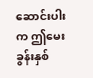ဆောင်းပါးက ဤမေးခွန်းနှစ်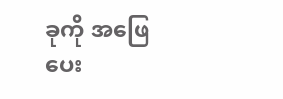ခုကို အဖြေပေး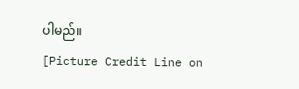ပါမည်။
[Picture Credit Line on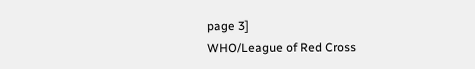page 3]
WHO/League of Red Cross